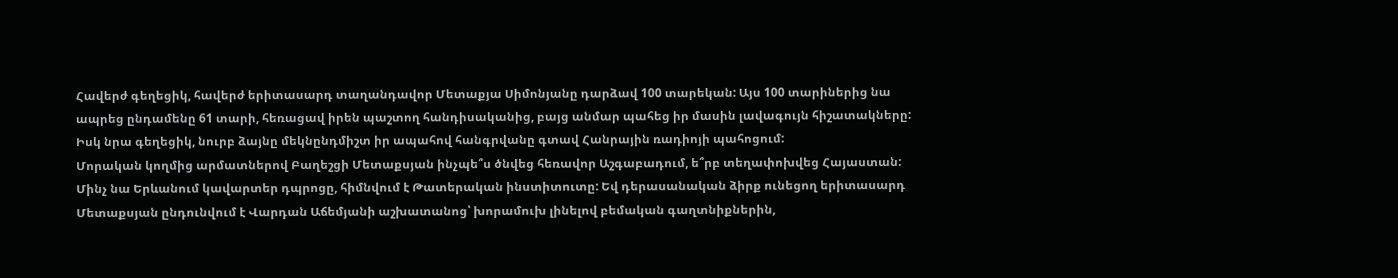Հավերժ գեղեցիկ, հավերժ երիտասարդ տաղանդավոր Մետաքյա Սիմոնյանը դարձավ 100 տարեկան: Այս 100 տարիներից նա ապրեց ընդամենը 61 տարի, հեռացավ իրեն պաշտող հանդիսականից, բայց անմար պահեց իր մասին լավագույն հիշատակները: Իսկ նրա գեղեցիկ, նուրբ ձայնը մեկնընդմիշտ իր ապահով հանգրվանը գտավ Հանրային ռադիոյի պահոցում:
Մորական կողմից արմատներով Բաղեշցի Մետաքսյան ինչպե՞ս ծնվեց հեռավոր Աշգաբադում, ե՞րբ տեղափոխվեց Հայաստան: Մինչ նա Երևանում կավարտեր դպրոցը, հիմնվում է Թատերական ինստիտուտը: Եվ դերասանական ձիրք ունեցող երիտասարդ Մետաքսյան ընդունվում է Վարդան Աճեմյանի աշխատանոց՝ խորամուխ լինելով բեմական գաղտնիքներին,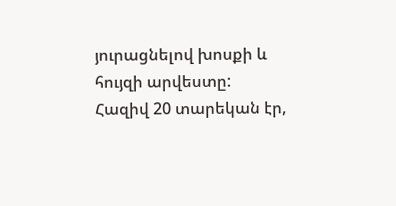յուրացնելով խոսքի և հույզի արվեստը:
Հազիվ 20 տարեկան էր,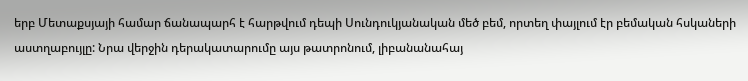երբ Մետաքսյայի համար ճանապարհ է հարթվում դեպի Սունդուկյանական մեծ բեմ, որտեղ փայլում էր բեմական հսկաների աստղաբույլը: Նրա վերջին դերակատարումը այս թատրոնում, լիբանանահայ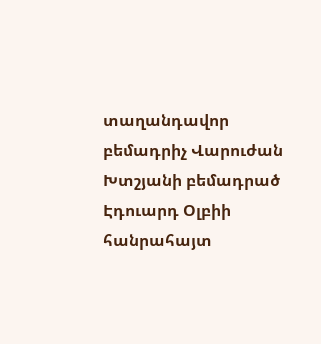տաղանդավոր բեմադրիչ Վարուժան Խտշյանի բեմադրած Էդուարդ Օլբիի հանրահայտ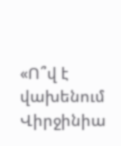«Ո՞վ է վախենում Վիրջինիա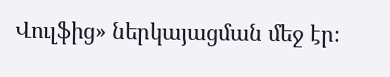Վուլֆից» ներկայացման մեջ էր։